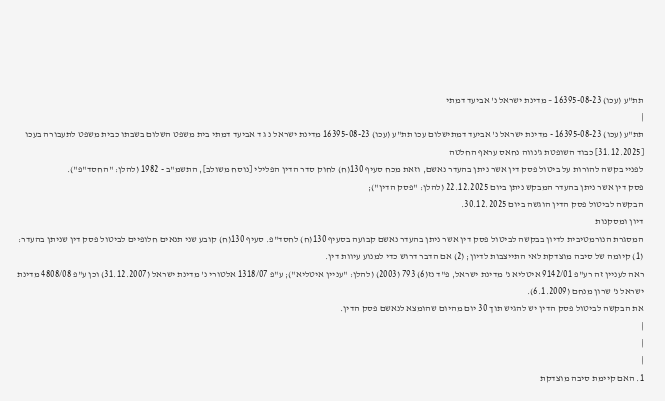תת"ע (עכו) 16395-08-23 – מדינת ישראל נ' אביעד דמתי
|
תת"ע (עכו) 16395-08-23 - מדינת ישראל נ' אביעד דמתישלום עכו תת"ע (עכו) 16395-08-23 מדינת ישראל נ ג ד אביעד דמתי בית משפט השלום בשבתו כבית משפט לתעבורה בעכו [31.12.2025] כבוד השופטת ג'נווה נחאס עראף החלטה
לפניי בקשה להורות על ביטול פסק דין אשר ניתן בהעדר נאשם, וזאת מכח סעיף 130(ח) לחוק סדר הדין הפלילי [נוסח משולב], התשמ"ב - 1982 (להלן: "החסד"פ").
פסק דין אשר ניתן בהעדר המבקש ניתן ביום 22.12.2025 (להלן: "פסק הדין");
הבקשה לביטול פסק הדין הוגשה ביום 30.12.2025.
דיון ומסקנות
המסגרת הנורמטיבית לדיון בבקשה לביטול פסק דין אשר ניתן בהעדר נאשם קבועה בסעיף 130(ח) לחסד"פ. סעיף 130(ח) קובע שני תנאים חלופיים לביטול פסק דין שניתן בהעדר:
(1) קיומה של סיבה מוצדקת לאי התייצבות לדיון; (2) אם הדבר דרוש כדי למנוע עיוות דין.
ראה לעניין זה רע"פ 9142/01 איטליא נ' מדינת ישראל, פ"ד נז(6) 793 (2003) (להלן: "עניין איטליא"); ע"פ 1318/07 אלטורי נ' מדינת ישראל (31.12.2007) וכן ע"פ 4808/08 מדינת ישראל נ' שרון מנחם (6.1.2009).
את הבקשה לביטול פסק הדין יש להגיש תוך 30 יום מהיום שהומצא לנאשם פסק הדין.
|
|
|
1. האם קיימת סיבה מוצדקת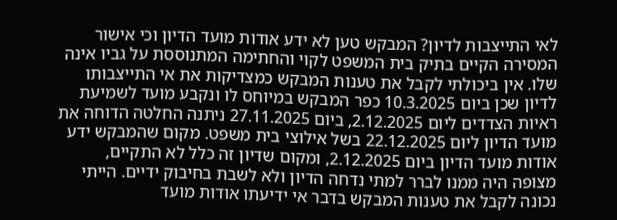לאי התייצבות לדיון? המבקש טען לא ידע אודות מועד הדיון וכי אישור המסירה הקיים בתיק בית המשפט לקוי והחתימה המתנוססת על גביו אינה שלו. אין ביכולתי לקבל את טענות המבקש כמצדיקות את אי התייצבותו לדיון שכן ביום 10.3.2025 כפר המבקש במיוחס לו ונקבע מועד לשמיעת ראיות הצדדים ליום 2.12.2025, ביום 27.11.2025 ניתנה החלטה הדוחה את מועד הדיון ליום 22.12.2025 בשל אילוצי בית משפט. מקום שהמבקש ידע אודות מועד הדיון ביום 2.12.2025, ומקום שדיון זה כלל לא התקיים, מצופה היה ממנו לברר למתי נדחה הדיון ולא לשבת בחיבוק ידיים. הייתי נכונה לקבל את טענות המבקש בדבר אי ידיעתו אודות מועד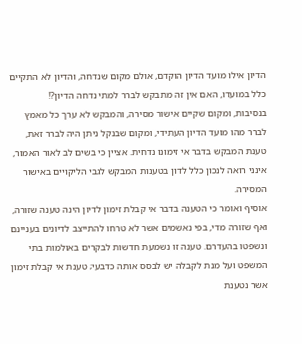הדיון אילו מועד הדיון הוקדם, אולם מקום שנדחה, והדיון לא התקיים כלל במועדו, האם אין זה מתבקש לברר למתי נדחה הדיון?!
בנסיבות, ומקום שקיים אישור מסירה, והמבקש לא ערך כל מאמץ לברר מהו מועד הדיון העתידי, ומקום שבנקל ניתן היה לברר זאת, טענת המבקש בדבר אי זימונו נדחית. אציין כי בשים לב לאור האמור, אינני רואה לנכון כלל לדון בטענות המבקש לגבי הליקויים באישור המסירה.
אוסיף ואומר כי הטענה בדבר אי קבלת זימון לדיון הינה טענה שזורה, ואף שזורה מדי, בפי נאשמים אשר לא טרחו להתייצב לדיונים בעניינם ונשפטו בהעדרם. טענה זו נשמעת חדשות לבקרים באולמות בתי המשפט ועל מנת לקבלה יש לבסס אותה כדבעי; טענת אי קבלת זימון אשר נטענת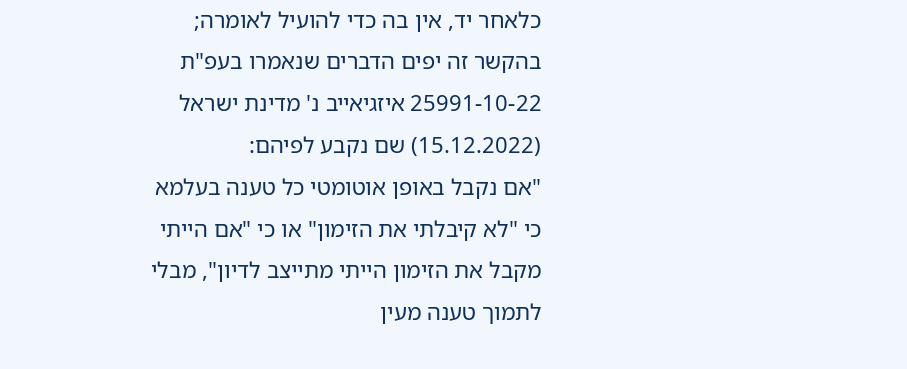כלאחר יד, אין בה כדי להועיל לאומרה; בהקשר זה יפים הדברים שנאמרו בעפ"ת 25991-10-22 איזגיאייב נ' מדינת ישראל (15.12.2022) שם נקבע לפיהם:
"אם נקבל באופן אוטומטי כל טענה בעלמא כי "לא קיבלתי את הזימון" או כי "אם הייתי מקבל את הזימון הייתי מתייצב לדיון", מבלי לתמוך טענה מעין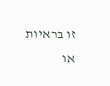זו בראיות או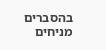בהסברים מניחים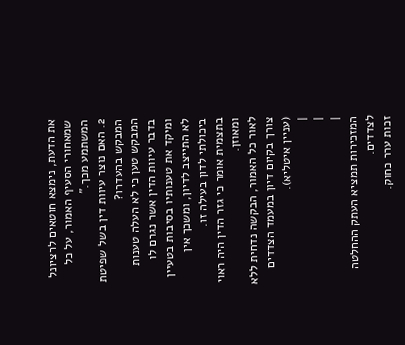את הדעת, נימצא חוטאים לרציונל שמאחורי הסעיף האמור, על כל המשתמע מכך."
2. האם נוצר עיוות דין בשל שפיטת המבקש בהעדרו?
המבקש טען כי לא העלה טענות בדבר עיוות הדין אשר נגרם לו ומיקד את טענותיו בסיבות בטעיין לא התייצב לדיון, ומשכך אין ביכולתי לדון בעילה זו.
בתצמית אומר כי גזר הדין היה ראוי ומאוזן.
לאור כל האמור, הבקשה נדחית ללא צורך בקיום דיון במעמד הצדדים (עניין איטליא).
|
|
|
המזכירות תמציא העתק ההחלטה לצדדים.
זכות ערר כחוק.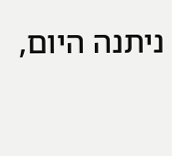ניתנה היום,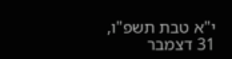י"א טבת תשפ"ו, 31 דצמבר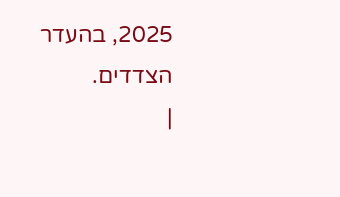2025, בהעדר הצדדים.
|